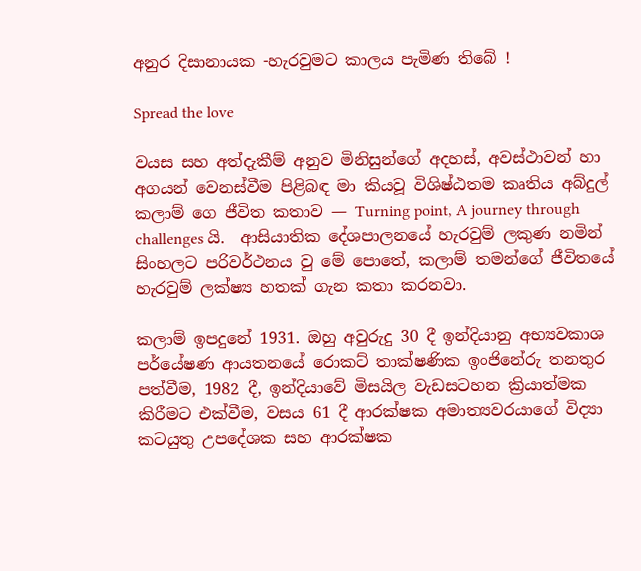අනුර දිසානායක -හැරවුමට කාලය පැමිණ තිබේ !

Spread the love

වයස සහ අත්දැකීම් අනුව මිනිසුන්ගේ අදහස්, අවස්ථාවන් හා අගයන් වෙනස්වීම පිළිබඳ මා කියවූ විශිෂ්ඨතම කෘතිය අබ්දුල් කලාම් ගෙ ජීවිත කතාව — Turning point, A journey through challenges යි.  ආසියාතික දේශපාලනයේ හැරවුම් ලකුණ නමින් සිංහලට පරිවර්ථනය වු මේ පොතේ, කලාම් තමන්ගේ ජීවිතයේ හැරවුම් ලක්ෂ්‍ය හතක් ගැන කතා කරනවා.

කලාම් ඉපදුනේ 1931. ඔහු අවුරුදු 30 දී ඉන්දියානු අභ්‍යවකාශ පර්යේෂණ ආයතනයේ රොකට් තාක්ෂණික ඉංජිනේරු තනතුර පත්වීම, 1982 දී, ඉන්දියාවේ මිසයිල වැඩසටහන ක්‍රියාත්මක කිරීමට එක්වීම, වසය 61 දී ආරක්ෂක අමාත්‍යවරයාගේ විද්‍යා කටයුතු උපදේශක සහ ආරක්ෂක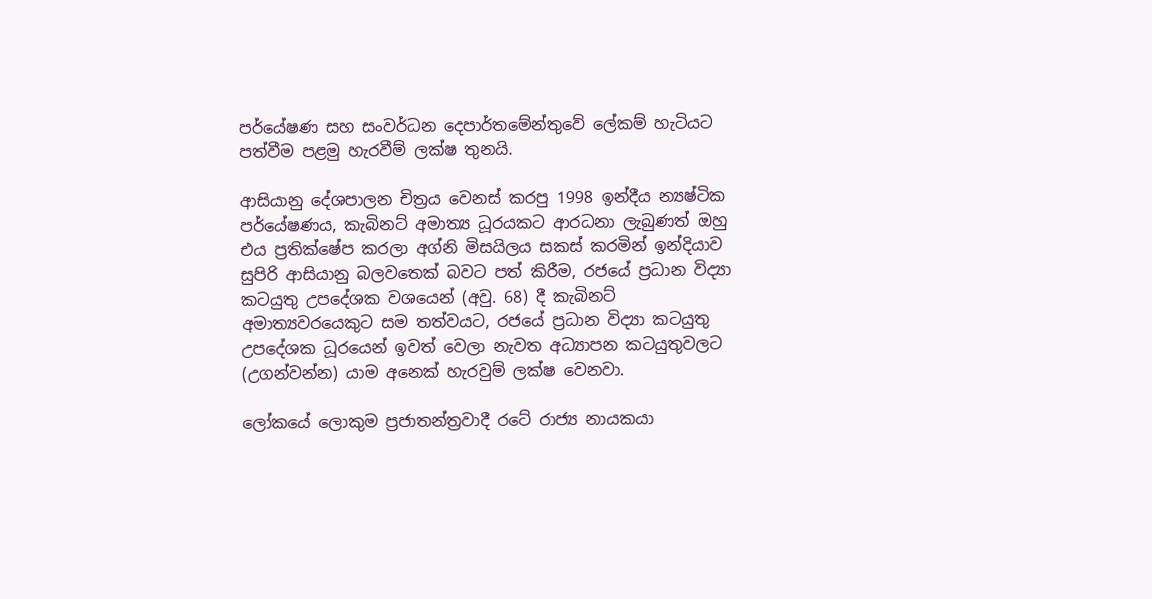පර්යේෂණ සහ සංවර්ධන දෙපාර්තමේන්තුවේ ලේකම් හැටියට පත්වීම පළමු හැරවීම් ලක්ෂ තුනයි.

ආසියානු දේශපාලන චිත්‍රය වෙනස් කරපු 1998 ඉන්දීය න්‍යෂ්ටික පර්යේෂණය, කැබිනට් අමාත්‍ය ධූරයකට ආරධනා ලැබුණත් ඔහු එය ප්‍රතික්ෂේප කරලා අග්නි මිසයිලය සකස් කරමින් ඉන්දියාව සුපිරි ආසියානු බලවතෙක් බවට පත් කිරීම, රජයේ ප්‍රධාන විද්‍යා කටයුතු උපදේශක වශයෙන් (අවු. 68) දී කැබිනට් අමාත්‍යවරයෙකුට සම තත්වයට, රජයේ ප්‍රධාන විද්‍යා කටයුතු උපදේශක ධූරයෙන් ඉවත් වෙලා නැවත අධ්‍යාපන කටයුතුවලට (උගන්වන්න) යාම අනෙක් හැරවුම් ලක්ෂ වෙනවා.

ලෝකයේ ලොකුම ප්‍රජාතන්ත්‍රවාදී රටේ රාජ්‍ය නායකයා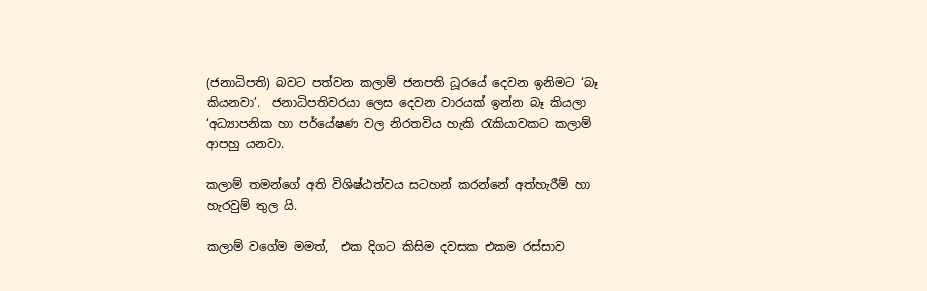(ජනාධිපති) බවට පත්වන කලාම් ජනපති ධූරයේ දෙවන ඉනිමට ‘බෑ කියනවා’.  ජනාධිපතිවරයා ලෙස දෙවන වාරයක් ඉන්න බෑ කියලා ‘අධ්‍යාපනික හා පර්යේෂණ වල නිරතවිය හැකි රැකියාවකට කලාම් ආපහු යනවා.

කලාම් තමන්ගේ අති විශිෂ්ඨත්වය සටහන් කරන්නේ අත්හැරීම් හා හැරවුම් තුල යි.

කලාම් වගේම මමත්,  එක දිගට කිසිම දවසක එකම රස්සාව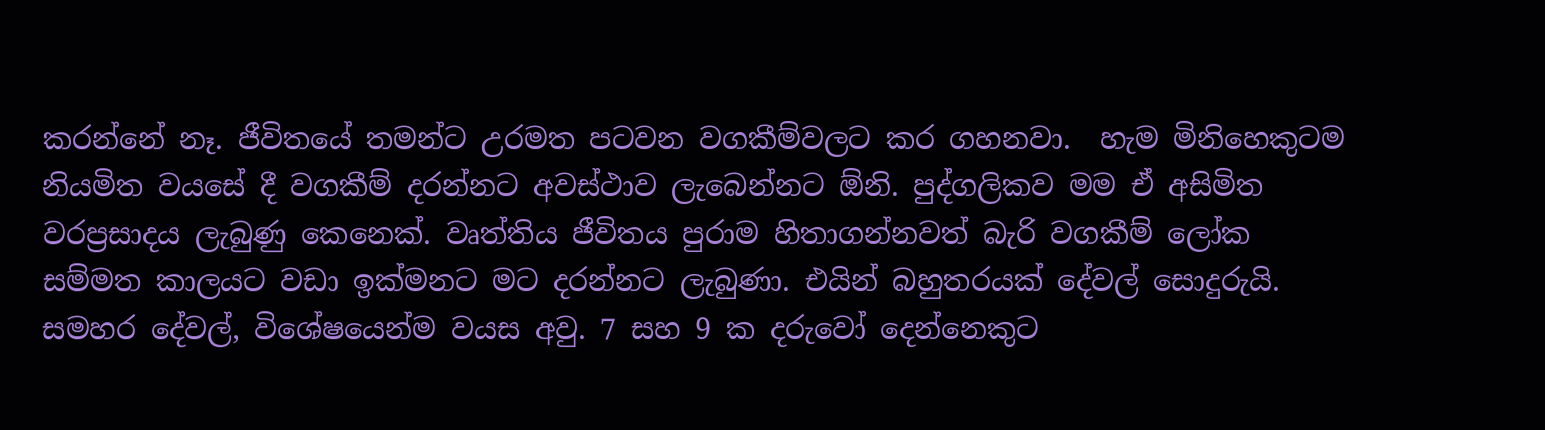කරන්නේ නෑ. ජීවිතයේ තමන්ට උරමත පටවන වගකීම්වලට කර ගහනවා.  හැම මිනිහෙකුටම නියමිත වයසේ දී වගකීම් දරන්නට අවස්ථාව ලැබෙන්නට ඕනි. පුද්ගලිකව මම ඒ අසිමිත වරප්‍රසාදය ලැබුණු කෙනෙක්. වෘත්තිය ජීවිතය පුරාම හිතාගන්නවත් බැරි වගකීම් ලෝක සම්මත කාලයට වඩා ඉක්මනට මට දරන්නට ලැබුණා. එයින් බහුතරයක් දේවල් සොදුරුයි. සමහර දේවල්, විශේෂයෙන්ම වයස අවු. 7 සහ 9 ක දරුවෝ දෙන්නෙකුට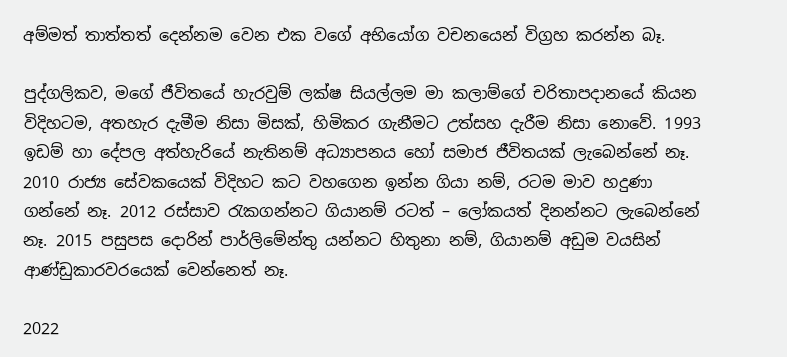අම්මත් තාත්තත් දෙන්නම වෙන එක වගේ අභියෝග වචනයෙන් විග්‍රහ කරන්න බෑ.

පුද්ගලිකව, මගේ ජීවිතයේ හැරවුම් ලක්ෂ සියල්ලම මා කලාම්ගේ චරිතාපදානයේ කියන විදිහටම, අතහැර දැමීම නිසා මිසක්, හිමිකර ගැනීමට උත්සහ දැරීම නිසා නොවේ. 1993 ඉඩම් හා දේපල අත්හැරියේ නැතිනම් අධ්‍යාපනය හෝ සමාජ ජීවිතයක් ලැබෙන්නේ නෑ. 2010 රාජ්‍ය සේවකයෙක් විදිහට කට වහගෙන ඉන්න ගියා නම්, රටම මාව හදුණා ගන්නේ නෑ. 2012 රස්සාව රැකගන්නට ගියානම් රටත් – ලෝකයත් දිනන්නට ලැබෙන්නේ නෑ. 2015 පසුපස දොරින් පාර්ලිමේන්තු යන්නට හිතුනා නම්, ගියානම් අඩුම වයසින් ආණ්ඩුකාරවරයෙක් වෙන්නෙත් නෑ.

2022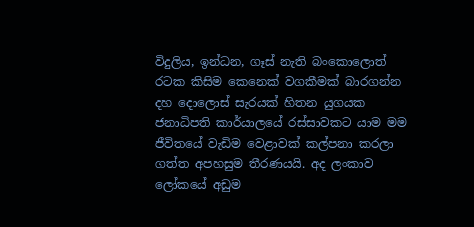විදුලිය, ඉන්ධන, ගෑස් නැති බංකොලොත් රටක කිසිම කෙනෙක් වගකීමක් බාරගන්න දහ දොලොස් සැරයක් හිතන යුගයක ජනාධිපති කාර්යාලයේ රස්සාවකට යාම මම ජීවිතයේ වැඩිම වෙළාවක් කල්පනා කරලා ගත්ත අපහසුම තීරණයයි. අද ලංකාව ලෝකයේ අඩුම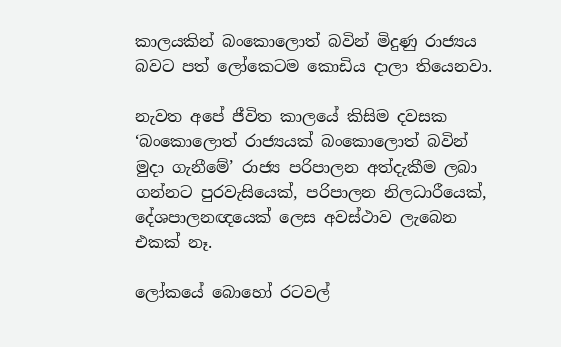කාලයකින් බංකොලොත් බවින් මිදුණු රාජ්‍යය බවට පත් ලෝකෙටම කොඩිය දාලා තියෙනවා.

නැවත අපේ ජීවිත කාලයේ කිසිම දවසක ‘බංකොලොත් රාජ්‍යයක් බංකොලොත් බවින් මුදා ගැනීමේ’ රාජ්‍ය පරිපාලන අත්දැකීම ලබා ගන්නට පුරවැසියෙක්, පරිපාලන නිලධාරීයෙක්, දේශපාලනඥයෙක් ලෙස අවස්ථාව ලැබෙන එකක් නෑ.

ලෝකයේ බොහෝ රටවල්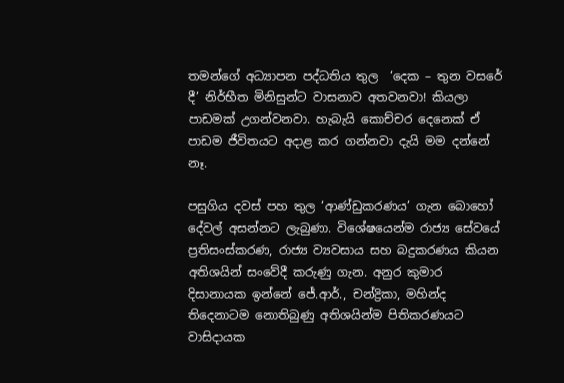තමන්ගේ අධ්‍යාපන පද්ධතිය තුල  ‘දෙක – තුන වසරේ දී’ නිර්භීත මිනිසුන්ට වාසනාව අතවනවා! කියලා පාඩමක් උගන්වනවා. හැබැයි කොච්චර දෙනෙක් ඒ පාඩම ජීවිතයට අදාළ කර ගන්නවා දැයි මම දන්නේ නෑ.

පසුගිය දවස් පහ තුල ‘ආණ්ඩුකරණය’ ගැන බොහෝ දේවල් අසන්නට ලැබුණා. විශේෂයෙන්ම රාජ්‍ය සේවයේ ප්‍රතිසංස්කරණ, රාජ්‍ය ව්‍යවසාය සහ බදුකරණය කියන අතිශයින් සංවේදී කරුණු ගැන. අනුර කුමාර දිසානායක ඉන්නේ ජේ.ආර්., චන්ද්‍රිකා, මහින්ද තිදෙනාටම නොතිබුණු අතිශයින්ම පිතිකරණයට වාසිදායක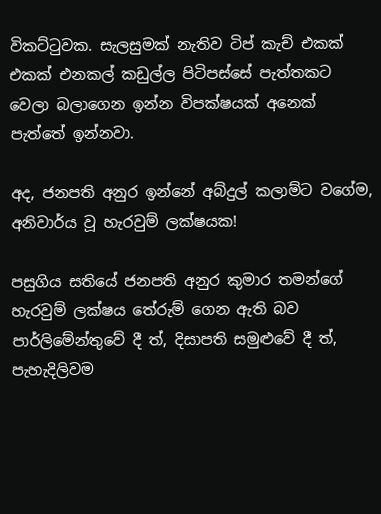විකට්ටුවක. සැලසුමක් නැතිව ටිප් කැච් එකක් එකක් එනකල් කඩුල්ල පිටිපස්සේ පැත්තකට වෙලා බලාගෙන ඉන්න විපක්ෂයක් අනෙක් පැත්තේ ඉන්නවා.

අද, ජනපති අනුර ඉන්නේ අබ්දුල් කලාම්ට වගේම, අනිවාර්ය වූ හැරවුම් ලක්ෂයක!

පසුගිය සතියේ ජනපති අනුර කුමාර තමන්ගේ හැරවුම් ලක්ෂය තේරුම් ගෙන ඇති බව පාර්ලිමේන්තුවේ දී ත්, දිසාපති සමුළුවේ දී ත්, පැහැදිලිවම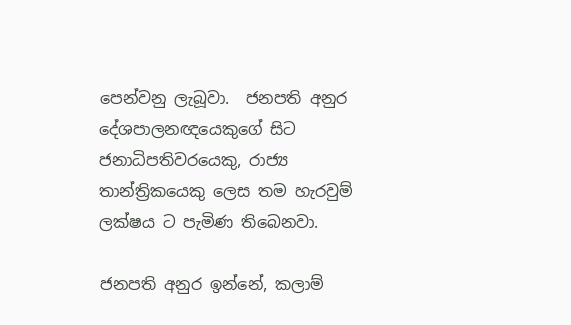පෙන්වනු ලැබූවා.  ජනපති අනුර දේශපාලනඥයෙකුගේ සිට ජනාධිපතිවරයෙකු, රාජ්‍ය තාන්ත්‍රිකයෙකු ලෙස තම හැරවුම් ලක්ෂය ට පැමිණ තිබෙනවා.

ජනපති අනුර ඉන්නේ, කලාම්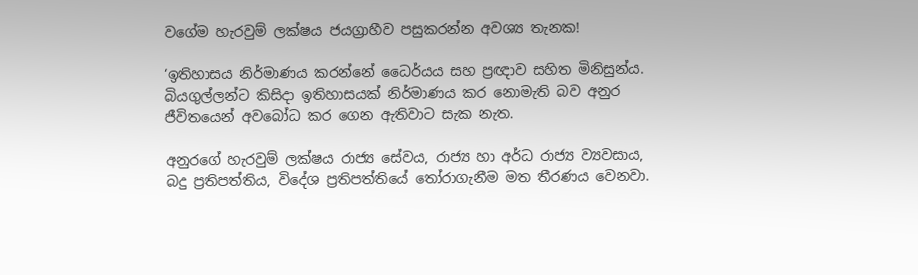වගේම හැරවුම් ලක්ෂය ජයග්‍රාහීව පසුකරන්න අවශ්‍ය තැනක!

‘ඉතිහාසය නිර්මාණය කරන්නේ ධෛර්යය සහ ප්‍රඥාව සහිත මිනිසුන්ය.  බියගුල්ලන්ට කිසිදා ඉතිහාසයක් නිර්මාණය කර නොමැති බව අනුර ජීවිතයෙන් අවබෝධ කර ගෙන ඇතිවාට සැක නැත.

අනුරගේ හැරවුම් ලක්ෂය රාජ්‍ය සේවය, රාජ්‍ය හා අර්ධ රාජ්‍ය ව්‍යවසාය, බදු ප්‍රතිපත්තිය, විදේශ ප්‍රතිපත්තියේ තෝරාගැනීම මත තීරණය වෙනවා.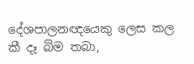දේශපාලනඥයෙකු ලෙස කල කී දෑ බිම තබා,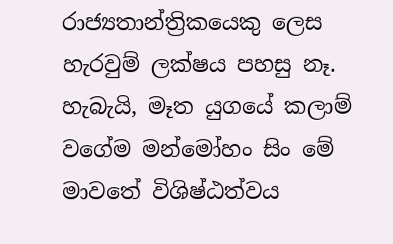රාජ්‍යතාන්ත්‍රිකයෙකු ලෙස හැරවුම් ලක්ෂය පහසු නෑ. හැබැයි, මෑත යුගයේ කලාම් වගේම මන්මෝහං සිං මේ මාවතේ විශිෂ්ඨත්වය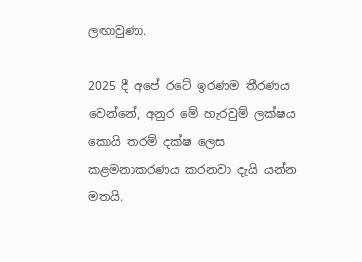ලඟාවුණා.

2025 දී අපේ රටේ ඉරණම තීරණය වෙන්නේ, අනුර මේ හැරවුම් ලක්ෂය කොයි තරම් දක්ෂ ලෙස කළමනාකරණය කරනවා දැයි යන්න මතයි.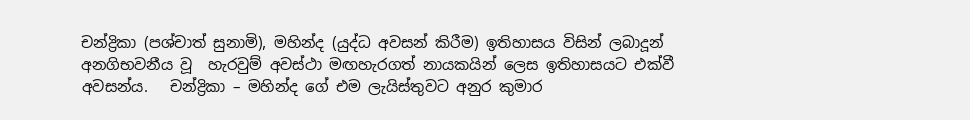චන්ද්‍රිකා (පශ්චාත් සුනාමි), මහින්ද (යුද්ධ අවසන් කිරීම) ඉතිහාසය විසින් ලබාදූන් අනගිභවනීය වූ  හැරවුම් අවස්ථා මඟහැරගත් නායකයින් ලෙස ඉතිහාසයට එක්වී අවසන්ය.   චන්ද්‍රිකා – මහින්ද ගේ එම ලැයිස්තුවට අනුර කුමාර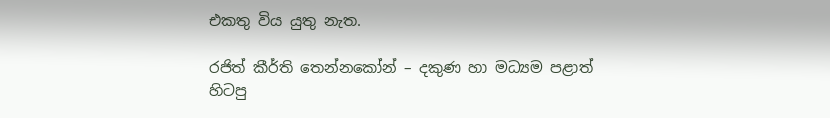එකතු විය යුතු නැත.

රජිත් කීර්ති තෙන්නකෝන් – දකුණ හා මධ්‍යම පළාත් හිටපු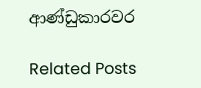ආණ්ඩුකාරවර

Related Posts